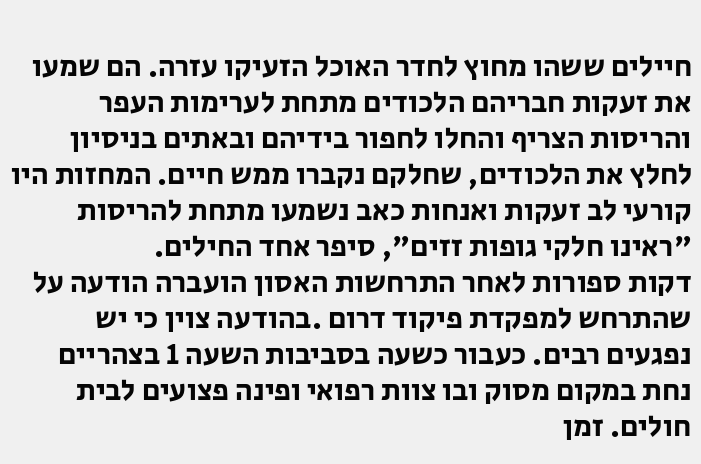חיילים ששהו מחוץ לחדר האוכל הזעיקו עזרה. הם שמעו את זעקות חבריהם הלכודים מתחת לערימות העפר והריסות הצריף והחלו לחפור בידיהם ובאתים בניסיון לחלץ את הלכודים, שחלקם נקברו ממש חיים. המחזות היו קורעי לב זעקות ואנחות כאב נשמעו מתחת להריסות "ראינו חלקי גופות זזים", סיפר אחד החילים.
דקות ספורות לאחר התרחשות האסון הועברה הודעה על שהתרחש למפקדת פיקוד דרום .בהודעה צוין כי יש נפגעים רבים. כעבור כשעה בסביבות השעה 1 בצהריים נחת במקום מסוק ובו צוות רפואי ופינה פצועים לבית חולים. זמן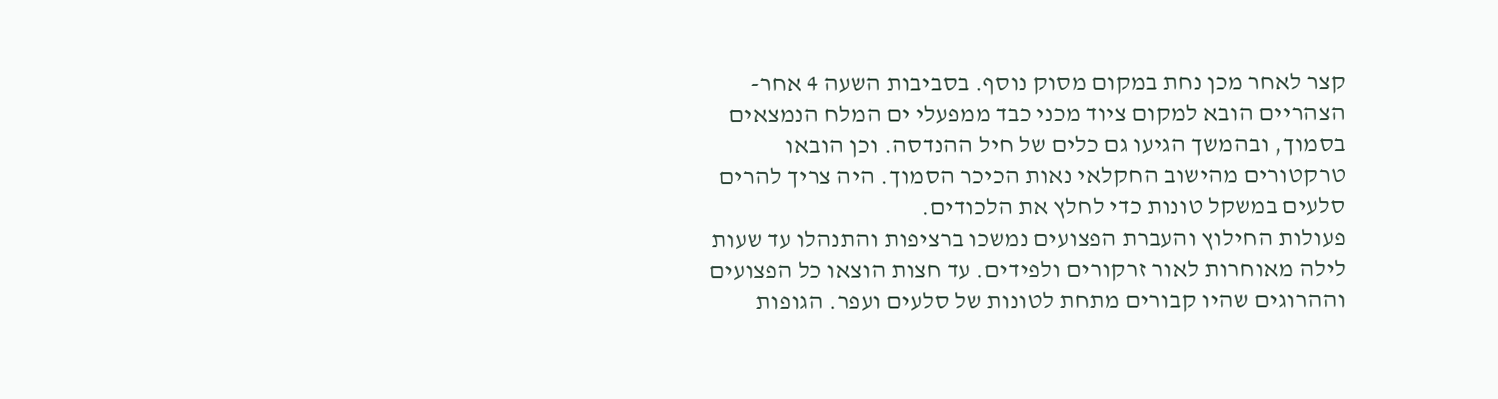קצר לאחר מכן נחת במקום מסוק נוסף. בסביבות השעה 4 אחר-הצהריים הובא למקום ציוד מכני כבד ממפעלי ים המלח הנמצאים בסמוך, ובהמשך הגיעו גם כלים של חיל ההנדסה. וכן הובאו טרקטורים מהישוב החקלאי נאות הכיכר הסמוך. היה צריך להרים סלעים במשקל טונות כדי לחלץ את הלכודים.
פעולות החילוץ והעברת הפצועים נמשכו ברציפות והתנהלו עד שעות לילה מאוחרות לאור זרקורים ולפידים. עד חצות הוצאו כל הפצועים וההרוגים שהיו קבורים מתחת לטונות של סלעים ועפר. הגופות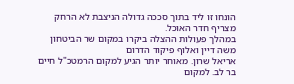הונחו זו ליד בתוך סככה גדולה הניצבת לא הרחק מצריף חדר האוכל.
במהלך פעולות ההצלה ביקרו במקום שר הביטחון משה דיין ואלוף פיקוד הדרום
אריאל שרון. מאוחר יותר הגיע למקום הרמטכ"ל חיים בר לב. למקום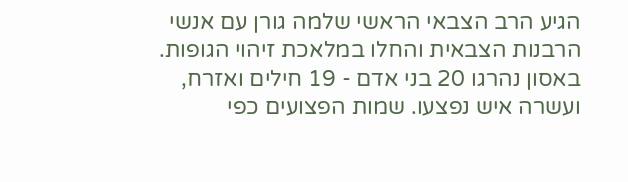הגיע הרב הצבאי הראשי שלמה גורן עם אנשי הרבנות הצבאית והחלו במלאכת זיהוי הגופות.
באסון נהרגו 20 בני אדם - 19 חילים ואזרח, ועשרה איש נפצעו. שמות הפצועים כפי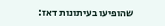שהופיעו בעיתונות דאז: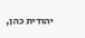יהודית כהן,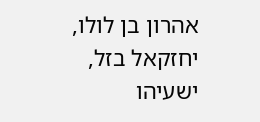אהרון בן לולו, יחזקאל בזל, ישעיהו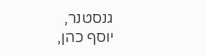גנסטנר,
יוסף כהן,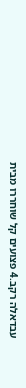עבדאלה רקב.4 פצועים קל שוחררו מבית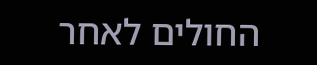החולים לאחר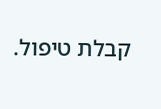קבלת טיפול.